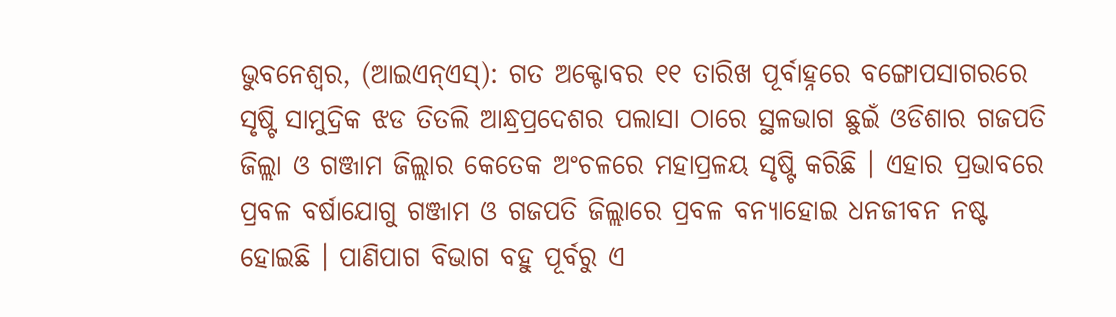ଭୁବନେଶ୍ୱର, (ଆଇଏନ୍ଏସ୍): ଗତ ଅକ୍ଟୋବର ୧୧ ତାରିଖ ପୂର୍ବାହ୍ନରେ ବଙ୍ଗୋପସାଗରରେ ସୃଷ୍ଟି ସାମୁଦ୍ରିକ ଝଡ ତିତଲି ଆନ୍ଧ୍ରପ୍ରଦେଶର ପଲାସା ଠାରେ ସ୍ଥଳଭାଗ ଛୁଇଁ ଓଡିଶାର ଗଜପତି ଜିଲ୍ଲା ଓ ଗଞ୍ଜାମ ଜିଲ୍ଲାର କେତେକ ଅଂଚଳରେ ମହାପ୍ରଳୟ ସୃଷ୍ଟି କରିଛି । ଏହାର ପ୍ରଭାବରେ ପ୍ରବଳ ବର୍ଷାଯୋଗୁ ଗଞ୍ଜାମ ଓ ଗଜପତି ଜିଲ୍ଲାରେ ପ୍ରବଳ ବନ୍ୟାହୋଇ ଧନଜୀବନ ନଷ୍ଟ ହୋଇଛି । ପାଣିପାଗ ବିଭାଗ ବହୁ ପୂର୍ବରୁ ଏ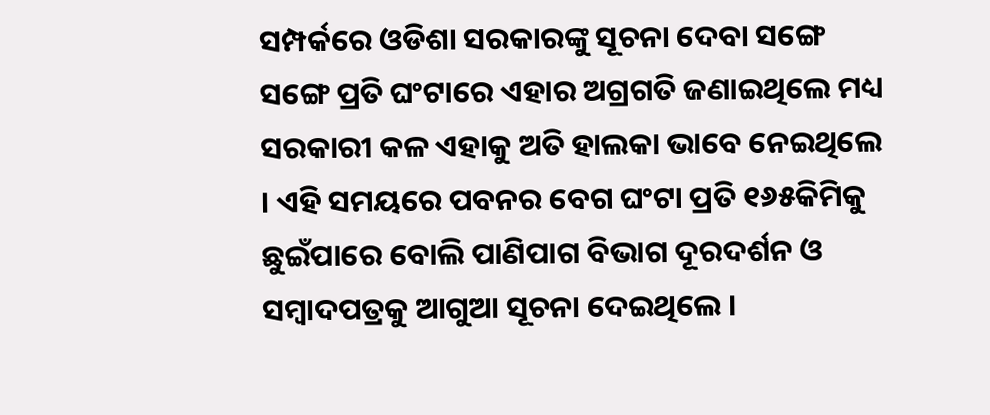ସମ୍ପର୍କରେ ଓଡିଶା ସରକାରଙ୍କୁ ସୂଚନା ଦେବା ସଙ୍ଗେ ସଙ୍ଗେ ପ୍ରତି ଘଂଟାରେ ଏହାର ଅଗ୍ରଗତି ଜଣାଇଥିଲେ ମଧ୍ୟ ସରକାରୀ କଳ ଏହାକୁ ଅତି ହାଲକା ଭାବେ ନେଇଥିଲେ । ଏହି ସମୟରେ ପବନର ବେଗ ଘଂଟା ପ୍ରତି ୧୬୫କିମିକୁ ଛୁଇଁପାରେ ବୋଲି ପାଣିପାଗ ବିଭାଗ ଦୂରଦର୍ଶନ ଓ ସମ୍ବାଦପତ୍ରକୁ ଆଗୁଆ ସୂଚନା ଦେଇଥିଲେ ।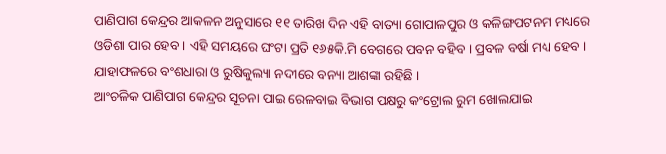ପାଣିପାଗ କେନ୍ଦ୍ରର ଆକଳନ ଅନୁସାରେ ୧୧ ତାରିଖ ଦିନ ଏହି ବାତ୍ୟା ଗୋପାଳପୁର ଓ କଳିଙ୍ଗପଟନମ ମଧ୍ୟରେ ଓଡିଶା ପାର ହେବ । ଏହି ସମୟରେ ଘଂଟା ପ୍ରତି ୧୬୫କି.ମି ବେଗରେ ପବନ ବହିବ । ପ୍ରବଳ ବର୍ଷା ମଧ୍ୟ ହେବ । ଯାହାଫଳରେ ବଂଶଧାରା ଓ ରୁଷିକୁଲ୍ୟା ନଦୀରେ ବନ୍ୟା ଆଶଙ୍କା ରହିଛି ।
ଆଂଚଳିକ ପାଣିପାଗ କେନ୍ଦ୍ରର ସୂଚନା ପାଇ ରେଳବାଇ ବିଭାଗ ପକ୍ଷରୁ କଂଟ୍ରୋଲ ରୁମ ଖୋଲଯାଇ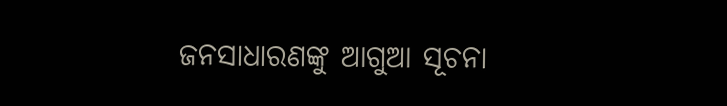ଜନସାଧାରଣଙ୍କୁ ଆଗୁଆ ସୂଚନା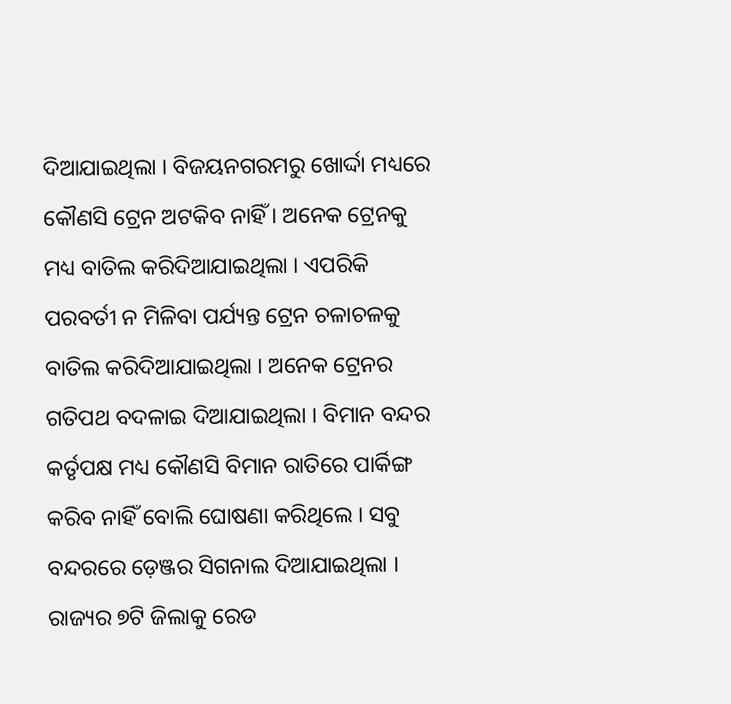ଦିଆଯାଇଥିଲା । ବିଜୟନଗରମରୁ ଖୋର୍ଦ୍ଦା ମଧ୍ୟରେ କୌଣସି ଟ୍ରେନ ଅଟକିବ ନାହିଁ । ଅନେକ ଟ୍ରେନକୁ ମଧ୍ୟ ବାତିଲ କରିଦିଆଯାଇଥିଲା । ଏପରିକି ପରବର୍ତୀ ନ ମିଳିବା ପର୍ଯ୍ୟନ୍ତ ଟ୍ରେନ ଚଳାଚଳକୁ ବାତିଲ କରିଦିଆଯାଇଥିଲା । ଅନେକ ଟ୍ରେନର ଗତିପଥ ବଦଳାଇ ଦିଆଯାଇଥିଲା । ବିମାନ ବନ୍ଦର କର୍ତୃପକ୍ଷ ମଧ୍ୟ କୌଣସି ବିମାନ ରାତିରେ ପାର୍କିଙ୍ଗ କରିବ ନାହିଁ ବୋଲି ଘୋଷଣା କରିଥିଲେ । ସବୁ ବନ୍ଦରରେ ଡ଼େଞ୍ଜର ସିଗନାଲ ଦିଆଯାଇଥିଲା । ରାଜ୍ୟର ୭ଟି ଜିଲାକୁ ରେଡ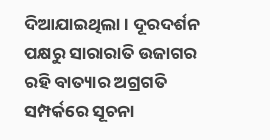ଦିଆଯାଇଥିଲା । ଦୂରଦର୍ଶନ ପକ୍ଷରୁ ସାରାରାତି ଉଜାଗର ରହି ବାତ୍ୟାର ଅଗ୍ରଗତି ସମ୍ପର୍କରେ ସୂଚନା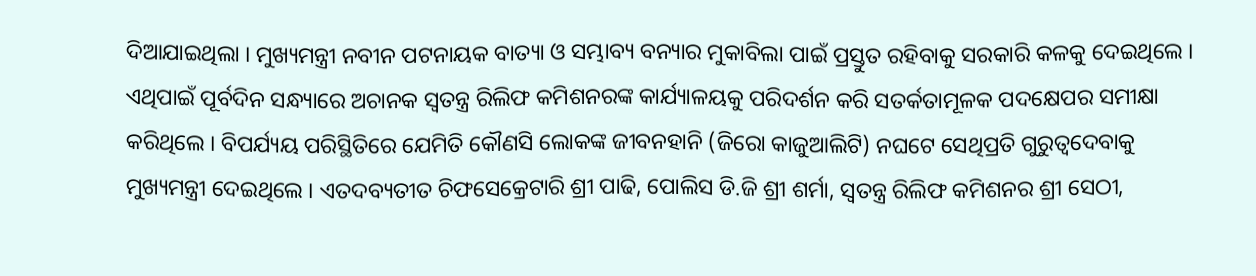ଦିଆଯାଇଥିଲା । ମୁଖ୍ୟମନ୍ତ୍ରୀ ନବୀନ ପଟନାୟକ ବାତ୍ୟା ଓ ସମ୍ଭାବ୍ୟ ବନ୍ୟାର ମୁକାବିଲା ପାଇଁ ପ୍ରସ୍ତୁତ ରହିବାକୁ ସରକାରି କଳକୁ ଦେଇଥିଲେ । ଏଥିପାଇଁ ପୂର୍ବଦିନ ସନ୍ଧ୍ୟାରେ ଅଚାନକ ସ୍ୱତନ୍ତ୍ର ରିଲିଫ କମିଶନରଙ୍କ କାର୍ଯ୍ୟାଳୟକୁ ପରିଦର୍ଶନ କରି ସତର୍କତାମୂଳକ ପଦକ୍ଷେପର ସମୀକ୍ଷା କରିଥିଲେ । ବିପର୍ଯ୍ୟୟ ପରିସ୍ଥିତିରେ ଯେମିତି କୌଣସି ଲୋକଙ୍କ ଜୀବନହାନି (ଜିରୋ କାଜୁଆଲିଟି) ନଘଟେ ସେଥିପ୍ରତି ଗୁରୁତ୍ୱଦେବାକୁ ମୁଖ୍ୟମନ୍ତ୍ରୀ ଦେଇଥିଲେ । ଏତଦବ୍ୟତୀତ ଚିଫସେକ୍ରେଟାରି ଶ୍ରୀ ପାଢି, ପୋଲିସ ଡି.ଜି ଶ୍ରୀ ଶର୍ମା, ସ୍ୱତନ୍ତ୍ର ରିଲିଫ କମିଶନର ଶ୍ରୀ ସେଠୀ,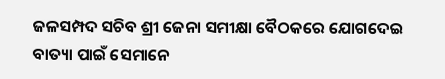ଜଳସମ୍ପଦ ସଚିବ ଶ୍ରୀ ଜେନା ସମୀକ୍ଷା ବୈଠକରେ ଯୋଗଦେଇ ବାତ୍ୟା ପାଇଁ ସେମାନେ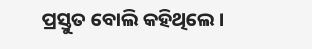ପ୍ରସ୍ତୁତ ବୋଲି କହିଥିଲେ ।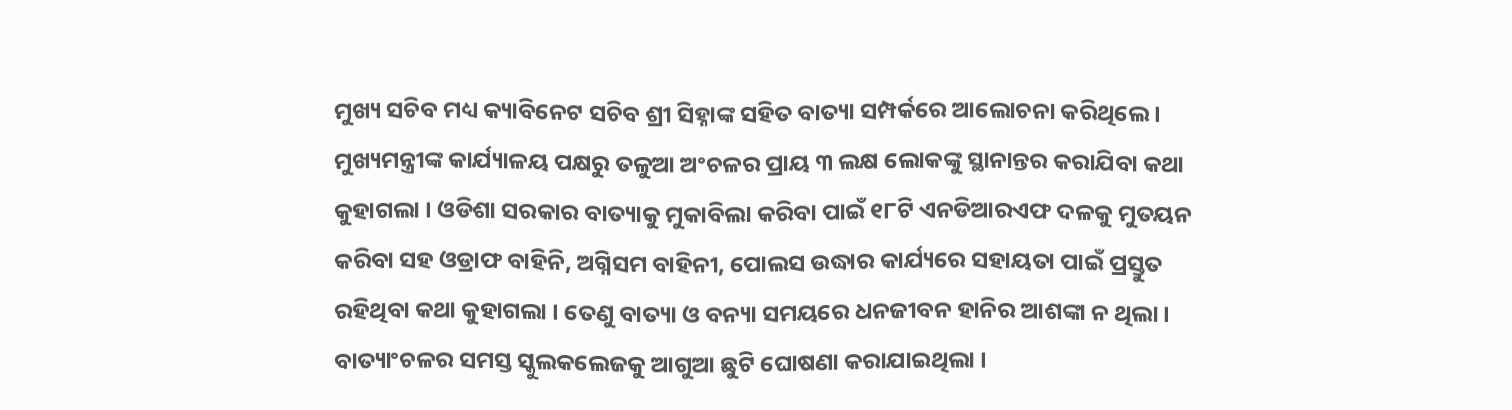ମୁଖ୍ୟ ସଚିବ ମଧ୍ୟ କ୍ୟାବିନେଟ ସଚିବ ଶ୍ରୀ ସିହ୍ନାଙ୍କ ସହିତ ବାତ୍ୟା ସମ୍ପର୍କରେ ଆଲୋଚନା କରିଥିଲେ । ମୁଖ୍ୟମନ୍ତ୍ରୀଙ୍କ କାର୍ଯ୍ୟାଳୟ ପକ୍ଷରୁ ତଳୁଆ ଅଂଚଳର ପ୍ରାୟ ୩ ଲକ୍ଷ ଲୋକଙ୍କୁ ସ୍ଥାନାନ୍ତର କରାଯିବା କଥା କୁହାଗଲା । ଓଡିଶା ସରକାର ବାତ୍ୟାକୁ ମୁକାବିଲା କରିବା ପାଇଁ ୧୮ଟି ଏନଡିଆରଏଫ ଦଳକୁ ମୁତୟନ କରିବା ସହ ଓଡ୍ରାଫ ବାହିନି, ଅଗ୍ନିସମ ବାହିନୀ, ପୋଲସ ଉଦ୍ଧାର କାର୍ଯ୍ୟରେ ସହାୟତା ପାଇଁ ପ୍ରସ୍ତୁତ ରହିଥିବା କଥା କୁହାଗଲା । ତେଣୁ ବାତ୍ୟା ଓ ବନ୍ୟା ସମୟରେ ଧନଜୀବନ ହାନିର ଆଶଙ୍କା ନ ଥିଲା । ବାତ୍ୟାଂଚଳର ସମସ୍ତ ସ୍କୁଲକଲେଜକୁ ଆଗୁଆ ଛୁଟି ଘୋଷଣା କରାଯାଇଥିଲା ।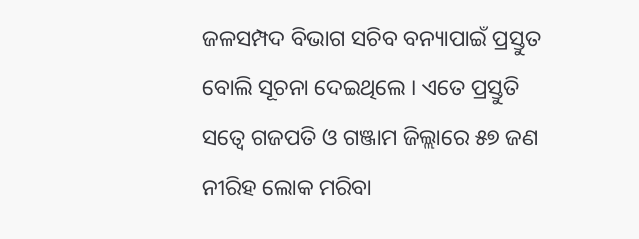ଜଳସମ୍ପଦ ବିଭାଗ ସଚିବ ବନ୍ୟାପାଇଁ ପ୍ରସ୍ତୁତ ବୋଲି ସୂଚନା ଦେଇଥିଲେ । ଏତେ ପ୍ରସ୍ତୁତି ସତ୍ୱେ ଗଜପତି ଓ ଗଞ୍ଜାମ ଜିଲ୍ଲାରେ ୫୭ ଜଣ ନୀରିହ ଲୋକ ମରିବା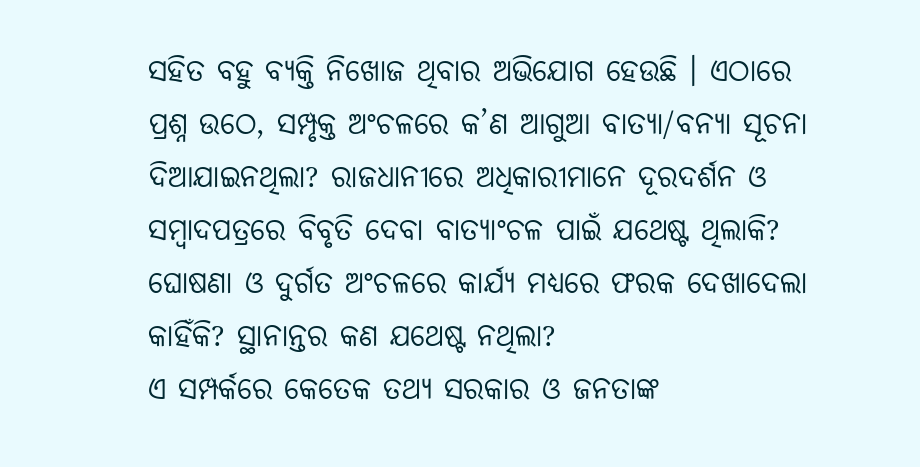ସହିତ ବହୁ ବ୍ୟକ୍ତି ନିଖୋଜ ଥିବାର ଅଭିଯୋଗ ହେଉଛି । ଏଠାରେ ପ୍ରଶ୍ନ ଉଠେ, ସମ୍ପୃକ୍ତ ଅଂଚଳରେ କ’ଣ ଆଗୁଆ ବାତ୍ୟା/ବନ୍ୟା ସୂଚନା ଦିଆଯାଇନଥିଲା? ରାଜଧାନୀରେ ଅଧିକାରୀମାନେ ଦୂରଦର୍ଶନ ଓ ସମ୍ବାଦପତ୍ରରେ ବିବୃତି ଦେବା ବାତ୍ୟାଂଚଳ ପାଇଁ ଯଥେଷ୍ଟ ଥିଲାକି? ଘୋଷଣା ଓ ଦୁର୍ଗତ ଅଂଚଳରେ କାର୍ଯ୍ୟ ମଧ୍ୟରେ ଫରକ ଦେଖାଦେଲା କାହିଁକି? ସ୍ଥାନାନ୍ତର କଣ ଯଥେଷ୍ଟ ନଥିଲା?
ଏ ସମ୍ପର୍କରେ କେତେକ ତଥ୍ୟ ସରକାର ଓ ଜନତାଙ୍କ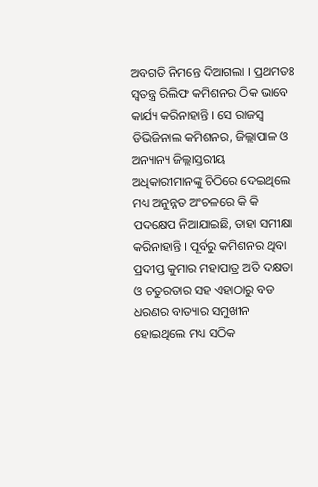ଅବଗତି ନିମନ୍ତେ ଦିଆଗଲା । ପ୍ରଥମତଃ ସ୍ୱତନ୍ତ୍ର ରିଲିଫ କମିଶନର ଠିକ ଭାବେ କାର୍ଯ୍ୟ କରିନାହାନ୍ତି । ସେ ରାଜସ୍ୱ ଡିଭିଜିନାଲ କମିଶନର, ଜିଲ୍ଲାପାଳ ଓ ଅନ୍ୟାନ୍ୟ ଜିଲ୍ଲାସ୍ତରୀୟ ଅଧିକାରୀମାନଙ୍କୁ ଚିଠିରେ ଦେଇଥିଲେ ମଧ୍ୟ ଅନୁନ୍ନତ ଅଂଚଳରେ କି କି ପଦକ୍ଷେପ ନିଆଯାଇଛି, ତାହା ସମୀକ୍ଷା କରିନାହାନ୍ତି । ପୂର୍ବରୁ କମିଶନର ଥିବା ପ୍ରଦୀପ୍ତ କୁମାର ମହାପାତ୍ର ଅତି ଦକ୍ଷତା ଓ ଚତୁରତାର ସହ ଏହାଠାରୁ ବଡ ଧରଣର ବାତ୍ୟାର ସମୁଖୀନ ହୋଇଥିଲେ ମଧ୍ୟ ସଠିକ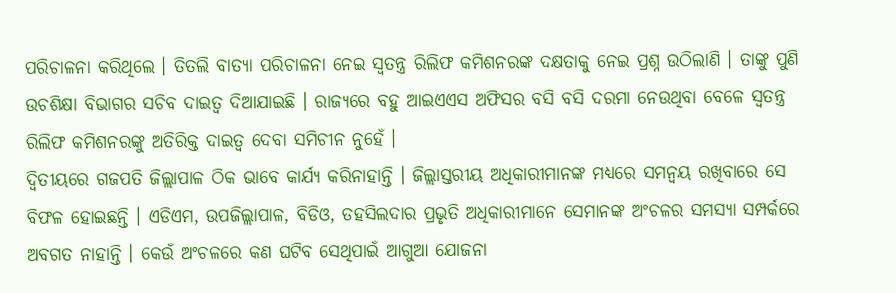ପରିଚାଳନା କରିଥିଲେ । ତିତଲି ବାତ୍ୟା ପରିଚାଳନା ନେଇ ସ୍ୱତନ୍ତ୍ର ରିଲିଫ କମିଶନରଙ୍କ ଦକ୍ଷତାକୁ ନେଇ ପ୍ରଶ୍ନ ଉଠିଲାଣି । ତାଙ୍କୁ ପୁଣି ଉଚଶିକ୍ଷା ବିଭାଗର ସଚିବ ଦାଇତ୍ୱ ଦିଆଯାଇଛି । ରାଜ୍ୟରେ ବହୁ ଆଇଏଏସ ଅଫିସର ବସି ବସି ଦରମା ନେଉଥିବା ବେଳେ ସ୍ୱତନ୍ତ୍ର ରିଲିଫ କମିଶନରଙ୍କୁ ଅତିରିକ୍ତ ଦାଇତ୍ୱ ଦେବା ସମିଚୀନ ନୁହେଁ ।
ଦ୍ୱିତୀୟରେ ଗଜପତି ଜିଲ୍ଲାପାଳ ଠିକ ଭାବେ କାର୍ଯ୍ୟ କରିନାହାନ୍ତି । ଜିଲ୍ଲାସ୍ତରୀୟ ଅଧିକାରୀମାନଙ୍କ ମଧ୍ୟରେ ସମନ୍ୱୟ ରଖିବାରେ ସେ ବିଫଳ ହୋଇଛନ୍ତି । ଏଡିଏମ, ଉପଜିଲ୍ଲାପାଳ, ବିଡିଓ, ତହସିଲଦାର ପ୍ରଭୃତି ଅଧିକାରୀମାନେ ସେମାନଙ୍କ ଅଂଚଳର ସମସ୍ୟା ସମ୍ପର୍କରେ ଅବଗତ ନାହାନ୍ତି । କେଉଁ ଅଂଚଳରେ କଣ ଘଟିବ ସେଥିପାଇଁ ଆଗୁଆ ଯୋଜନା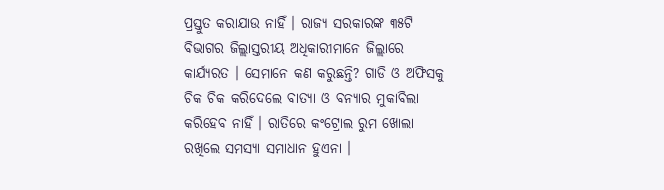ପ୍ରସ୍ତୁତ କରାଯାଉ ନାହିଁ । ରାଜ୍ୟ ସରକାରଙ୍କ ୩୫ଟି ବିଭାଗର ଜିଲ୍ଲାସ୍ତରୀୟ ଅଧିକାରୀମାନେ ଜିଲ୍ଲାରେ କାର୍ଯ୍ୟରତ । ସେମାନେ କଣ କରୁଛନ୍ତି? ଗାଡି ଓ ଅଫିସକୁ ଚିକ ଚିକ କରିଦେଲେ ବାତ୍ୟା ଓ ବନ୍ୟାର ମୁକାବିଲା କରିହେବ ନାହିଁ । ରାତିରେ କଂଟ୍ରୋଲ ରୁମ ଖୋଲା ରଖିଲେ ସମସ୍ୟା ସମାଧାନ ହୁଏନା ।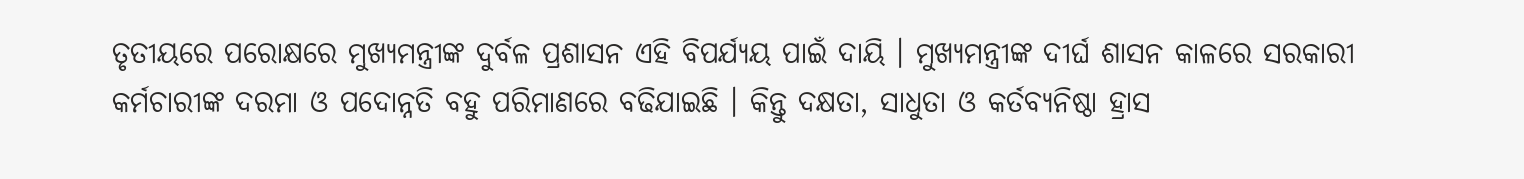ତୃତୀୟରେ ପରୋକ୍ଷରେ ମୁଖ୍ୟମନ୍ତ୍ରୀଙ୍କ ଦୁର୍ବଳ ପ୍ରଶାସନ ଏହି ବିପର୍ଯ୍ୟୟ ପାଇଁ ଦାୟି । ମୁଖ୍ୟମନ୍ତ୍ରୀଙ୍କ ଦୀର୍ଘ ଶାସନ କାଳରେ ସରକାରୀ କର୍ମଚାରୀଙ୍କ ଦରମା ଓ ପଦୋନ୍ନତି ବହୁ ପରିମାଣରେ ବଢିଯାଇଛି । କିନ୍ତୁ ଦକ୍ଷତା, ସାଧୁତା ଓ କର୍ତବ୍ୟନିଷ୍ଠା ହ୍ରାସ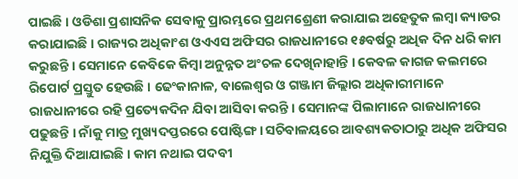ପାଇଛି । ଓଡିଶା ପ୍ରଶାସନିକ ସେବାକୁ ପ୍ରାରମ୍ଭରେ ପ୍ରଥମଶ୍ରେଣୀ କରାଯାଇ ଅହେତୁକ ଲମ୍ବା କ୍ୟାଡର କରାଯାଇଛି । ରାଜ୍ୟର ଅଧିକାଂଶ ଓଏଏସ ଅଫିସର ରାଜଧାନୀରେ ୧୫ବର୍ଷରୁ ଅଧିକ ଦିନ ଧରି କାମ କରୁଛନ୍ତି । ସେମାନେ କେବିକେ କିମ୍ବା ଅନୁନ୍ନତ ଅଂଚଳ ଦେଖିନାହାନ୍ତି । କେବଳ କାଗଜ କଲମରେ ରିପୋର୍ଟ ପ୍ରସ୍ତୁତ ହେଉଛି । ଢେଂକାନାଳ, ବାଲେଶ୍ୱର ଓ ଗଞ୍ଜାମ ଜିଲ୍ଲାର ଅଧିକାରୀମାନେ ରାଜଧାନୀରେ ରହି ପ୍ରତ୍ୟେକଦିନ ଯିବା ଆସିବା କରନ୍ତି । ସେମାନଙ୍କ ପିଲାମାନେ ରାଜଧାନୀରେ ପଢୁଛନ୍ତି । ନାଁକୁ ମାତ୍ର ମୁଖ୍ୟଦପ୍ତରରେ ପୋଷ୍ଟିଙ୍ଗ । ସଚିବାଳୟରେ ଆବଶ୍ୟକତାଠାରୁ ଅଧିକ ଅଫିସର ନିଯୁକ୍ତି ଦିଆଯାଇଛି । କାମ ନଥାଇ ପଦବୀ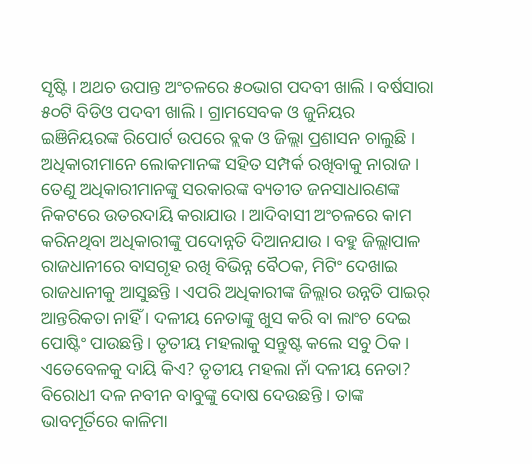ସୃଷ୍ଟି । ଅଥଚ ଉପାନ୍ତ ଅଂଚଳରେ ୫୦ଭାଗ ପଦବୀ ଖାଲି । ବର୍ଷସାରା ୫୦ଟି ବିଡିଓ ପଦବୀ ଖାଲି । ଗ୍ରାମସେବକ ଓ ଜୁନିୟର ଇଞିନିୟରଙ୍କ ରିପୋର୍ଟ ଉପରେ ବ୍ଲକ ଓ ଜିଲ୍ଲା ପ୍ରଶାସନ ଚାଲୁଛି । ଅଧିକାରୀମାନେ ଲୋକମାନଙ୍କ ସହିତ ସମ୍ପର୍କ ରଖିବାକୁ ନାରାଜ । ତେଣୁ ଅଧିକାରୀମାନଙ୍କୁ ସରକାରଙ୍କ ବ୍ୟତୀତ ଜନସାଧାରଣଙ୍କ ନିକଟରେ ଉତରଦାୟି କରାଯାଉ । ଆଦିବାସୀ ଅଂଚଳରେ କାମ କରିନଥିବା ଅଧିକାରୀଙ୍କୁ ପଦୋନ୍ନତି ଦିଆନଯାଉ । ବହୁ ଜିଲ୍ଲାପାଳ ରାଜଧାନୀରେ ବାସଗୃହ ରଖି ବିଭିନ୍ନ ବୈଠକ, ମିଟିଂ ଦେଖାଇ ରାଜଧାନୀକୁ ଆସୁଛନ୍ତି । ଏପରି ଅଧିକାରୀଙ୍କ ଜିଲ୍ଲାର ଉନ୍ନତି ପାଇର୍ ଆନ୍ତରିକତା ନାହିଁ । ଦଳୀୟ ନେତାଙ୍କୁ ଖୁସ କରି ବା ଲାଂଚ ଦେଇ ପୋଷ୍ଟିଂ ପାଉଛନ୍ତି । ତୃତୀୟ ମହଲାକୁ ସନ୍ତୁଷ୍ଟ କଲେ ସବୁ ଠିକ । ଏତେବେଳକୁ ଦାୟି କିଏ? ତୃତୀୟ ମହଲା ନାଁ ଦଳୀୟ ନେତା? ବିରୋଧୀ ଦଳ ନବୀନ ବାବୁଙ୍କୁ ଦୋଷ ଦେଉଛନ୍ତି । ତାଙ୍କ ଭାବମୂର୍ତିରେ କାଳିମା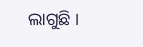ଲାଗୁଛି ।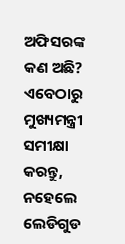ଅଫିସରଙ୍କ କଣ ଅଛି? ଏବେଠାରୁ ମୁଖ୍ୟମନ୍ତ୍ରୀ ସମୀକ୍ଷା କରନ୍ତୁ, ନହେଲେ ଲେଡିଗୁଡ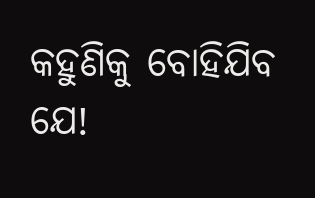କହୁଣିକୁ ବୋହିଯିବ ଯେ!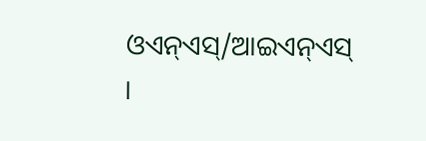ଓଏନ୍ଏସ୍/ଆଇଏନ୍ଏସ୍ ।